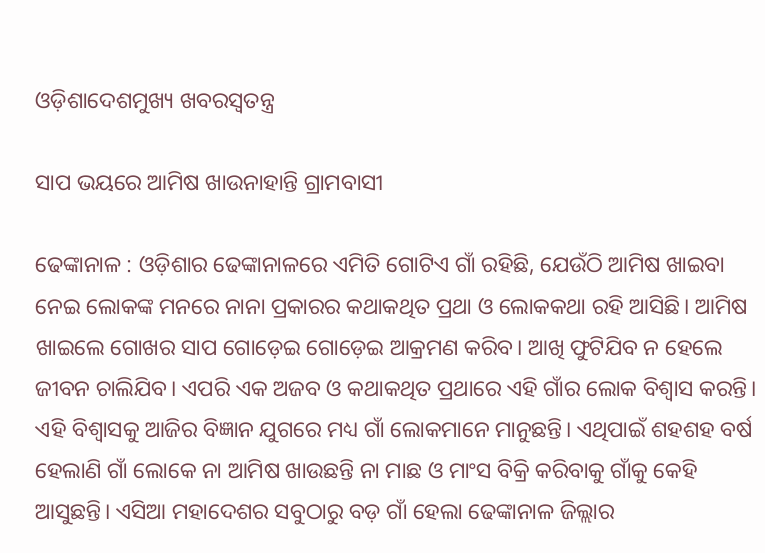ଓଡ଼ିଶାଦେଶମୁଖ୍ୟ ଖବରସ୍ୱତନ୍ତ୍ର

ସାପ ଭୟରେ ଆମିଷ ଖାଉନାହାନ୍ତି ଗ୍ରାମବାସୀ

ଢେଙ୍କାନାଳ : ଓଡ଼ିଶାର ଢେଙ୍କାନାଳରେ ଏମିତି ଗୋଟିଏ ଗାଁ ରହିଛି, ଯେଉଁଠି ଆମିଷ ଖାଇବା ନେଇ ଲୋକଙ୍କ ମନରେ ନାନା ପ୍ରକାରର କଥାକଥିତ ପ୍ରଥା ଓ ଲୋକକଥା ରହି ଆସିଛି। ଆମିଷ ଖାଇଲେ ଗୋଖର ସାପ ଗୋଡ଼େଇ ଗୋଡ଼େଇ ଆକ୍ରମଣ କରିବ। ଆଖି ଫୁଟିଯିବ ନ ହେଲେ ଜୀବନ ଚାଲିଯିବ। ଏପରି ଏକ ଅଜବ ଓ କଥାକଥିତ ପ୍ରଥାରେ ଏହି ଗାଁର ଲୋକ ବିଶ୍ୱାସ କରନ୍ତି। ଏହି ବିଶ୍ୱାସକୁ ଆଜିର ବିଜ୍ଞାନ ଯୁଗରେ ମଧ୍ୟ ଗାଁ ଲୋକମାନେ ମାନୁଛନ୍ତି। ଏଥିପାଇଁ ଶହଶହ ବର୍ଷ ହେଲାଣି ଗାଁ ଲୋକେ ନା ଆମିଷ ଖାଉଛନ୍ତି ନା ମାଛ ଓ ମାଂସ ବିକ୍ରି କରିବାକୁ ଗାଁକୁ କେହି ଆସୁଛନ୍ତି। ଏସିଆ ମହାଦେଶର ସବୁଠାରୁ ବଡ଼ ଗାଁ ହେଲା ଢେଙ୍କାନାଳ ଜିଲ୍ଲାର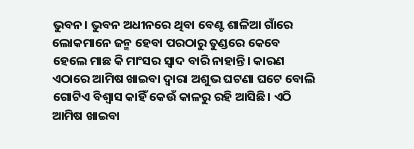ଭୁବନ। ଭୁବନ ଅଧୀନରେ ଥିବା ବେଣ୍ଟ ଶାଳିଆ ଗାଁରେ ଲୋକମାନେ ଜନ୍ମ ହେବା ପରଠାରୁ ତୁଣ୍ଡରେ କେବେ ହେଲେ ମାଛ କି ମାଂସର ସ୍ୱାଦ ବାରି ନାହାନ୍ତି। କାରଣ ଏଠାରେ ଆମିଷ ଖାଇବା ଦ୍ୱାରା ଅଶୁଭ ଘଟଣା ଘଟେ ବୋଲି ଗୋଟିଏ ବିଶ୍ୱାସ କାହିଁ କେଉଁ କାଳରୁ ରହି ଆସିଛି। ଏଠି ଆମିଷ ଖାଇବା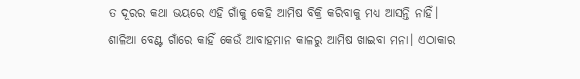ତ ଦୂରର କଥା ଭୟରେ ଏହି ଗାଁକୁ କେହି ଆମିଷ ବିକ୍ରି କରିବାକୁ ମଧ୍ୟ ଆସନ୍ତି ନାହିଁ। ଶାଳିଆ ବେଣ୍ଟ ଗାଁରେ କାହିଁ କେଉଁ ଆବାହମାନ କାଳରୁ ଆମିଷ ଖାଇବା ମନା। ଏଠାକାର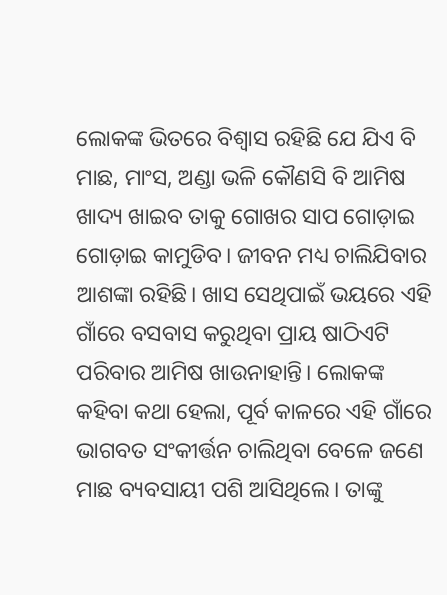ଲୋକଙ୍କ ଭିତରେ ବିଶ୍ୱାସ ରହିଛି ଯେ ଯିଏ ବି ମାଛ, ମାଂସ, ଅଣ୍ଡା ଭଳି କୌଣସି ବି ଆମିଷ ଖାଦ୍ୟ ଖାଇବ ତାକୁ ଗୋଖର ସାପ ଗୋଡ଼ାଇ ଗୋଡ଼ାଇ କାମୁଡିବ। ଜୀବନ ମଧ୍ୟ ଚାଲିଯିବାର ଆଶଙ୍କା ରହିଛି। ଖାସ ସେଥିପାଇଁ ଭୟରେ ଏହି ଗାଁରେ ବସବାସ କରୁଥିବା ପ୍ରାୟ ଷାଠିଏଟି ପରିବାର ଆମିଷ ଖାଉନାହାନ୍ତି। ଲୋକଙ୍କ କହିବା କଥା ହେଲା, ପୂର୍ବ କାଳରେ ଏହି ଗାଁରେ ଭାଗବତ ସଂକୀର୍ତ୍ତନ ଚାଲିଥିବା ବେଳେ ଜଣେ ମାଛ ବ୍ୟବସାୟୀ ପଶି ଆସିଥିଲେ। ତାଙ୍କୁ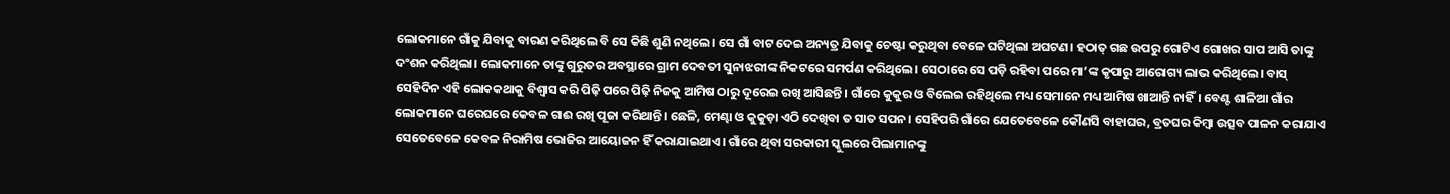ଲୋକମାନେ ଗାଁକୁ ଯିବାକୁ ବାରଣ କରିଥିଲେ ବି ସେ କିଛି ଶୁଣି ନଥିଲେ। ସେ ଗାଁ ବାଟ ଦେଇ ଅନ୍ୟତ୍ର ଯିବାକୁ ଚେଷ୍ଟା କରୁଥିବା ବେଳେ ଘଟିଥିଲା ଅଘଟଣ। ହଠାତ୍‌ ଗଛ ଉପରୁ ଗୋଟିଏ ଗୋଖର ସାପ ଆସି ତାଙ୍କୁ ଦଂଶନ କରିଥିଲା। ଲୋକମାନେ ତାଙ୍କୁ ଗୁରୁତର ଅବସ୍ଥାରେ ଗ୍ରାମ ଦେବତୀ ସୁନାଝରୀଙ୍କ ନିକଟରେ ସମର୍ପଣ କରିଥିଲେ। ସେଠାରେ ସେ ପଡ଼ି ରହିବା ପରେ ମା’ଙ୍କ କୃପାରୁ ଆରୋଗ୍ୟ ଲାଭ କରିଥିଲେ। ବାସ୍‌ ସେହିଦିନ ଏହି ଲୋକକଥାକୁ ବିଶ୍ୱାସ କରି ପିଢ଼ି ପରେ ପିଢ଼ି ନିଜକୁ ଆମିଷ ଠାରୁ ଦୂରେଇ ରଖି ଆସିଛନ୍ତି। ଗାଁରେ କୁକୁର ଓ ବିଲେଇ ରହିଥିଲେ ମଧ୍ୟ ସେମାନେ ମଧ୍ୟ ଆମିଷ ଖାଆନ୍ତି ନାହିଁ। ବେଣ୍ଟ ଶାଳିଆ ଗାଁର ଲୋକମାନେ ଘରେଘରେ କେବଳ ଗାଈ ରଖି ପୂଜା କରିଥାନ୍ତି। ଛେଳି, ମେଣ୍ଢା ଓ କୁକୁଡ଼ା ଏଠି ଦେଖିବା ତ ସାତ ସପନ। ସେହିପରି ଗାଁରେ ଯେତେବେଳେ କୌଣସି ବାହାଘର, ବ୍ରତଘର କିମ୍ବା ଉତ୍ସବ ପାଳନ କରାଯାଏ ସେତେବେଳେ କେବଳ ନିରାମିଷ ଭୋଜିର ଆୟୋଜନ ହିଁ କରାଯାଇଥାଏ। ଗାଁରେ ଥିବା ସରକାରୀ ସ୍କୁଲରେ ପିଲାମାନଙ୍କୁ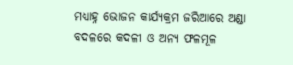ମଧ୍ୟାହ୍ନ ଭୋଜନ କାର୍ଯ୍ୟକ୍ରମ ଜରିଆରେ ଅଣ୍ଡା ବଦଳରେ କଦଳୀ ଓ ଅନ୍ୟ ଫଳମୂଳ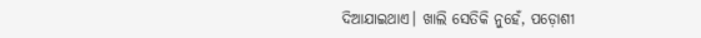ଦିଆଯାଇଥାଏ। ଖାଲି ସେତିକି ନୁହେଁ, ପଡ଼ୋଶୀ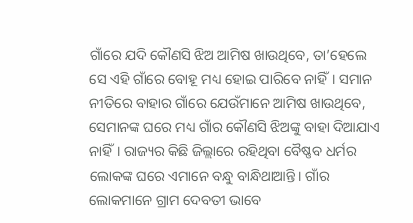ଗାଁରେ ଯଦି କୌଣସି ଝିଅ ଆମିଷ ଖାଉଥିବେ, ତା’ହେଲେ ସେ ଏହି ଗାଁରେ ବୋହୂ ମଧ୍ୟ ହୋଇ ପାରିବେ ନାହିଁ। ସମାନ ନୀତିରେ ବାହାର ଗାଁରେ ଯେଉଁମାନେ ଆମିଷ ଖାଉଥିବେ, ସେମାନଙ୍କ ଘରେ ମଧ୍ୟ ଗାଁର କୌଣସି ଝିଅଙ୍କୁ ବାହା ଦିଆଯାଏ ନାହିଁ। ରାଜ୍ୟର କିଛି ଜିଲ୍ଲାରେ ରହିଥିବା ବୈଷ୍ଣବ ଧର୍ମର ଲୋକଙ୍କ ଘରେ ଏମାନେ ବନ୍ଧୁ ବାନ୍ଧିଥାଆନ୍ତି। ଗାଁର ଲୋକମାନେ ଗ୍ରାମ ଦେବତୀ ଭାବେ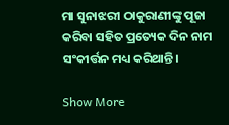ମା ସୁନାଝରୀ ଠାକୁରାଣୀଙ୍କୁ ପୂଜା କରିବା ସହିତ ପ୍ରତ୍ୟେକ ଦିନ ନାମ ସଂକୀର୍ତ୍ତନ ମଧ୍ୟ କରିଥାନ୍ତି।

Show More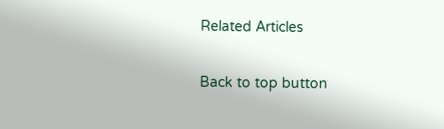Related Articles

Back to top button